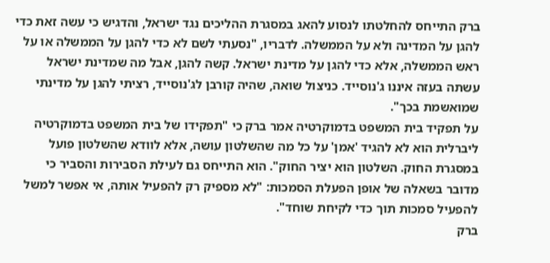ברק התייחס להחלטתו לנסוע להאג במסגרת ההליכים נגד ישראל, והדגיש כי עשה זאת כדי להגן על המדינה ולא על הממשלה. לדבריו, "נסעתי לשם לא כדי להגן על הממשלה או על ראש הממשלה, אלא כדי להגן על מדינת ישראל. קשה להגן, אבל מה שמדינת ישראל עשתה בעזה איננו ג'נוסייד. כניצול שואה, שהיה קורבן לג'נוסייד, רציתי להגן על מדינתי שמואשמת בכך".
על תפקיד בית המשפט בדמוקרטיה אמר ברק כי "תפקידו של בית המשפט בדמוקרטיה ליברלית הוא לא להגיד 'אמן' על כל מה שהשלטון עושה, אלא לוודא שהשלטון פועל במסגרת החוק. השלטון הוא יציר החוק". הוא התייחס גם לעילת הסבירות והסביר כי מדובר בשאלה של אופן הפעלת הסמכות: "לא מספיק רק להפעיל אותה, אי אפשר למשל להפעיל סמכות תוך כדי לקיחת שוחד".
ברק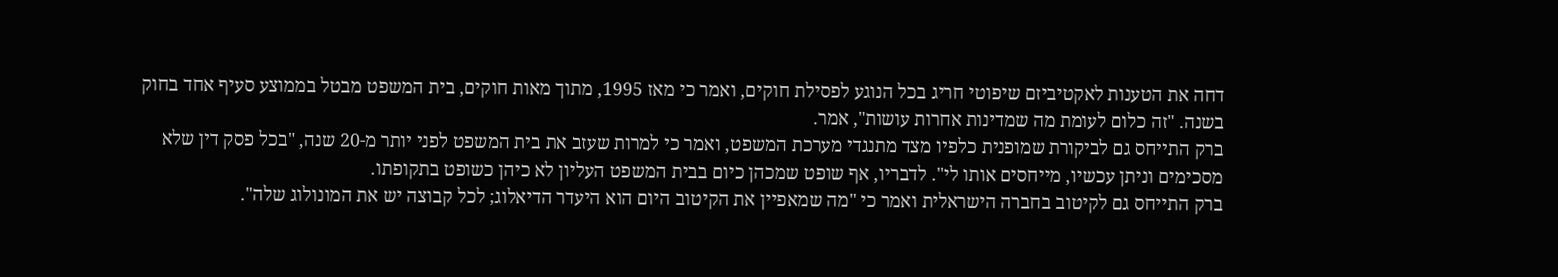דחה את הטענות לאקטיביזם שיפוטי חריג בכל הנוגע לפסילת חוקים, ואמר כי מאז 1995, מתוך מאות חוקים, בית המשפט מבטל בממוצע סעיף אחד בחוק בשנה. "זה כלום לעומת מה שמדינות אחרות עושות", אמר.
ברק התייחס גם לביקורת שמופנית כלפיו מצד מתנגדי מערכת המשפט, ואמר כי למרות שעזב את בית המשפט לפני יותר מ-20 שנה, "בכל פסק דין שלא מסכימים וניתן עכשיו, מייחסים אותו לי". לדבריו, אף שופט שמכהן כיום בבית המשפט העליון לא כיהן כשופט בתקופתו.
ברק התייחס גם לקיטוב בחברה הישראלית ואמר כי "מה שמאפיין את הקיטוב היום הוא היעדר הדיאלוג; לכל קבוצה יש את המונולוג שלה".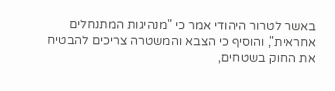באשר לטרור היהודי אמר כי "מנהיגות המתנחלים אחראית", והוסיף כי הצבא והמשטרה צריכים להבטיח את החוק בשטחים,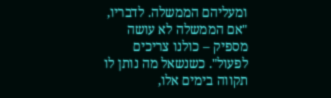ומעליהם הממשלה. לדבריו, "אם הממשלה לא עושה מספיק – כולנו צריכים לפעול". כשנשאל מה נותן לו תקווה בימים אלו,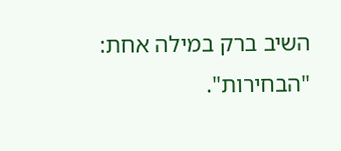השיב ברק במילה אחת: "הבחירות".